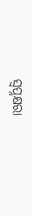ସ୍ବପ୍ନକ୍ଷରା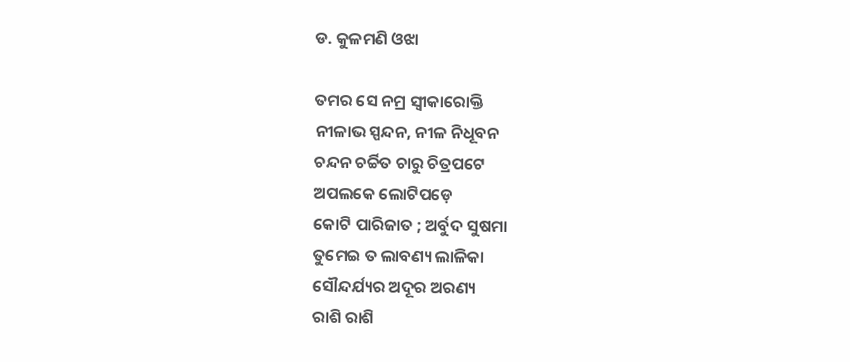ଡ. କୁଳମଣି ଓଝା

ତମର ସେ ନମ୍ର ସ୍ବୀକାରୋକ୍ତି
ନୀଳାଭ ସ୍ପନ୍ଦନ, ନୀଳ ନିଧୂବନ
ଚନ୍ଦନ ଚର୍ଚ୍ଚିତ ଚାରୁ ଚିତ୍ରପଟେ
ଅପଲକେ ଲୋଟିପଡ଼େ
କୋଟି ପାରିଜାତ ; ଅର୍ବୁଦ ସୁଷମା
ତୁମେଇ ତ ଲାବଣ୍ୟ ଲାଳିକା
ସୌନ୍ଦର୍ଯ୍ୟର ଅଦୂର ଅରଣ୍ୟ
ରାଶି ରାଶି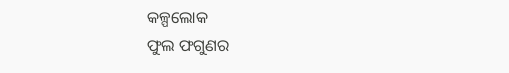କଳ୍ପଲୋକ
ଫୁଲ ଫଗୁଣର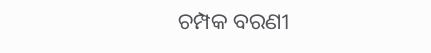ଚମ୍ପକ ବରଣୀ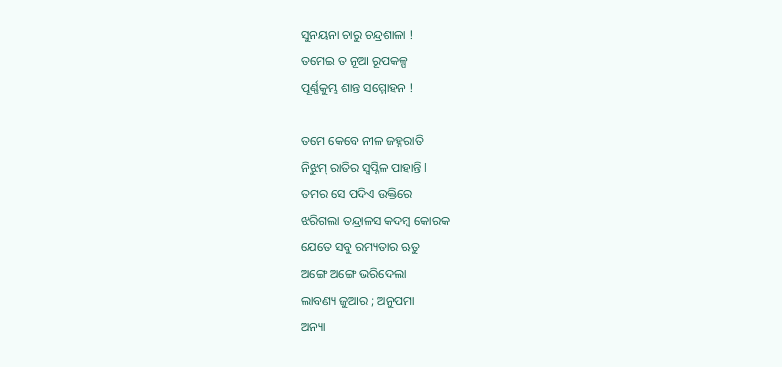ସୁନୟନା ଚାରୁ ଚନ୍ଦ୍ରଶାଳା !
ତମେଇ ତ ନୂଆ ରୂପକଳ୍ପ
ପୂର୍ଣ୍ଣକୁମ୍ଭ ଶାନ୍ତ ସମ୍ମୋହନ !

ତମେ କେବେ ନୀଳ ଜହ୍ନରାତି
ନିଝୁମ୍ ରାତିର ସ୍ୱପ୍ନିଳ ପାହାନ୍ତି l
ତମର ସେ ପଦିଏ ଉକ୍ତିରେ
ଝରିଗଲା ତନ୍ଦ୍ରାଳସ କଦମ୍ବ କୋରକ
ଯେତେ ସବୁ ରମ୍ୟତାର ଋତୁ
ଅଙ୍ଗେ ଅଙ୍ଗେ ଭରିଦେଲା
ଲାବଣ୍ୟ ଜୁଆର ; ଅନୁପମା
ଅନ୍ୟା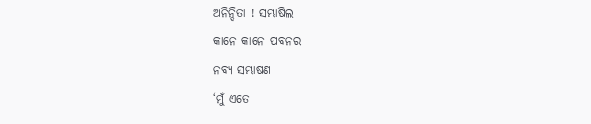ଅନିନ୍ଦିତା ! ସମ୍ଭାଷିଲ
କାନେ କାନେ ପବନର
ନବ୍ୟ ସମ୍ଭାଷଣ
‘ମୁଁ ଏତେ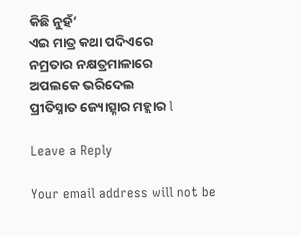କିଛି ନୁହଁ’
ଏଇ ମାତ୍ର କଥା ପଦିଏରେ
ନମ୍ରତାର ନକ୍ଷତ୍ରମାଳାରେ
ଅପଲକେ ଭରିଦେଲ
ପ୍ରୀତିସ୍ନାତ ଜ୍ୟୋତ୍ସ୍ନାର ମହ୍ଲାର l

Leave a Reply

Your email address will not be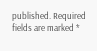published. Required fields are marked *